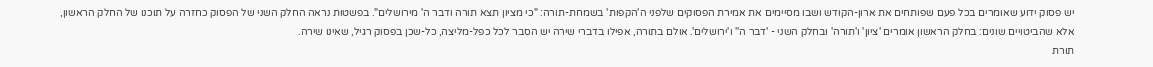יש פסוק ידוע שאומרים בכל פעם שפותחים את ארון-הקודש ושבו מסיימים את אמירת הפסוקים שלפני ה'הקפות' בשמחת-תורה: "כי מציון תצא תורה ודבר ה' מירושלים". בפשטות נראה החלק השני של הפסוק כחזרה על תוכנו של החלק הראשון, אלא שהביטויים שונים: בחלק הראשון אומרים 'ציון' ו'תורה' ובחלק השני - 'דבר ה'' ו'ירושלים'. אולם בתורה, אפילו בדברי שירה יש הסבר לכל כפל-מליצה, כל-שכן בפסוק רגיל, שאינו שירה.
תורת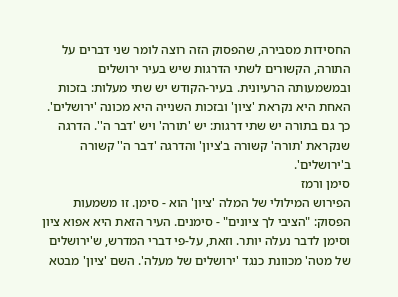החסידות מסבירה, שהפסוק הזה רוצה לומר שני דברים על התורה, הקשורים לשתי הדרגות שיש בעיר ירושלים ובמשמעותה הרעיונית. בעיר-הקודש יש שתי מעלות: בזכות האחת היא נקראת 'ציון' ובזכות השנייה היא מכונה 'ירושלים'. כך גם בתורה יש שתי דרגות: יש 'תורה' ויש 'דבר ה''. הדרגה שנקראת 'תורה' קשורה ב'ציון' והדרגה 'דבר ה'' קשורה ב'ירושלים'.
סימן ורמז
הפירוש המילולי של המלה 'ציון' הוא - סימן. זו משמעות הפסוק: "הציבי לך ציונים" - סימנים. העיר הזאת היא אפוא ציון וסימן לדבר נעלה יותר. וזאת, על-פי דברי המדרש, ש'ירושלים של מטה' מכוונת כנגד 'ירושלים של מעלה'. השם 'ציון' מבטא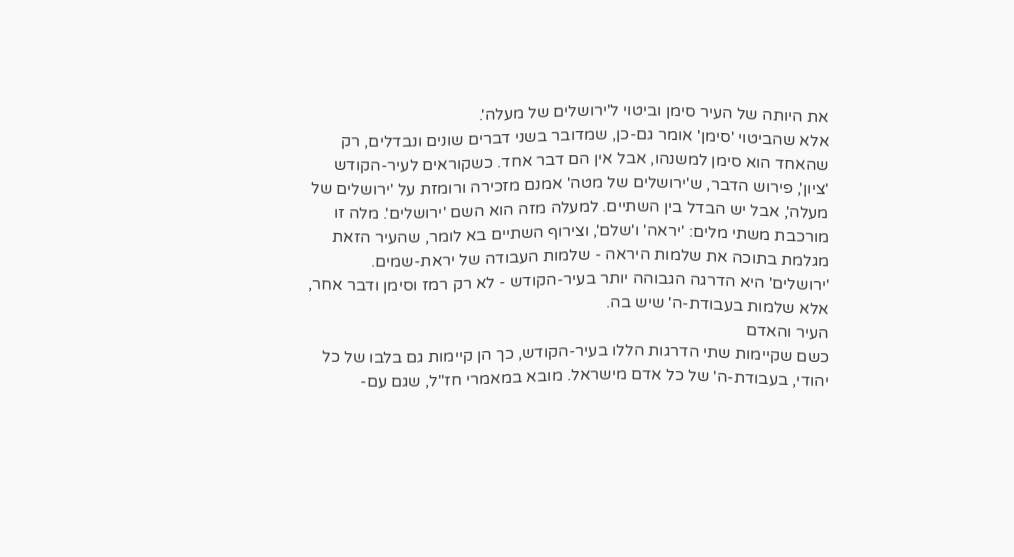את היותה של העיר סימן וביטוי ל'ירושלים של מעלה'.
אלא שהביטוי 'סימן' אומר גם-כן, שמדובר בשני דברים שונים ונבדלים, רק שהאחד הוא סימן למשנהו, אבל אין הם דבר אחד. כשקוראים לעיר-הקודש 'ציון', פירוש הדבר, ש'ירושלים של מטה' אמנם מזכירה ורומזת על 'ירושלים של מעלה', אבל יש הבדל בין השתיים. למעלה מזה הוא השם 'ירושלים'. מלה זו מורכבת משתי מלים: 'יראה' ו'שלם', וצירוף השתיים בא לומר, שהעיר הזאת מגלמת בתוכה את שלמות היראה - שלמות העבודה של יראת-שמים. 'ירושלים' היא הדרגה הגבוהה יותר בעיר-הקודש - לא רק רמז וסימן ודבר אחר, אלא שלמות בעבודת-ה' שיש בה.
העיר והאדם
כשם שקיימות שתי הדרגות הללו בעיר-הקודש, כך הן קיימות גם בלבו של כל יהודי, בעבודת-ה' של כל אדם מישראל. מובא במאמרי חז"ל, שגם עם-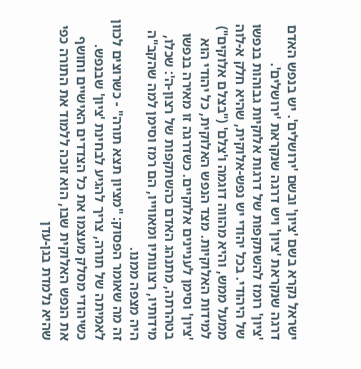ישראל נקרא בשם 'ציון' ובשם 'ירושלים'. יש בנפש האדם דרגה שנקראת 'ציון' ויש דרגה שנקראת 'ירושלים'.
'ציון' רומז להשתקפות של דרגות אלוקיות גבוהות בנפשו של היהודי. בכל יהודי יש נפש-אלוקית, שהיא חלק א-לוה ממעל ממש, והיא מהווה דוגמה ו'צלם' ("בצלם אלוקים") למידות האלוקיות. מצד הנפש האלוקית, כל יהודי הוא 'ציון' וסימן לעניינים אלוקיים. כשדרגה זו מאירה בנפשו בטהרתה, מתנהג האדם כהשתקפות של רצון-ה': שכלו, מידותיו, רצונותיו ומאווייו, הם רמז וסימן למה שהקב"ה היה מצפה ממנו.
זה מה שאומר הפסוק: "מציון תצא תורה" - כשרוצים לכוון לאמיתה של תורה, צריך להגיע לבחינת 'ציון' שבנפש. כשיהודי מסלק מעצמו את כל הצדדים האישיים וחושף את הנפש האלוקית שבו, הוא זוכה ללמוד את התורה כפי שהיא נלמדת בגן-עדן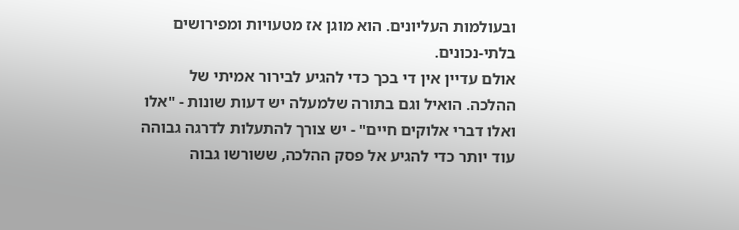ובעולמות העליונים. הוא מוגן אז מטעויות ומפירושים בלתי-נכונים.
אולם עדיין אין די בכך כדי להגיע לבירור אמיתי של ההלכה. הואיל וגם בתורה שלמעלה יש דעות שונות - "אלו ואלו דברי אלוקים חיים" - יש צורך להתעלות לדרגה גבוהה עוד יותר כדי להגיע אל פסק ההלכה, ששורשו גבוה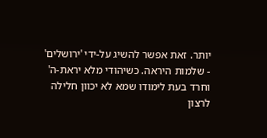יותר. זאת אפשר להשיג על-ידי 'ירושלים' - שלמות היראה. כשיהודי מלא יראת-ה' וחרד בעת לימודו שמא לא יכוון חלילה לרצון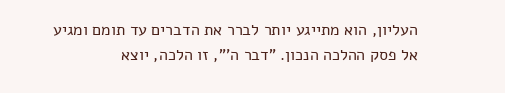העליון, הוא מתייגע יותר לברר את הדברים עד תומם ומגיע אל פסק ההלכה הנכון. "דבר ה'", זו הלכה, יוצא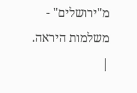מ"ירושלים" - משלמות היראה. |